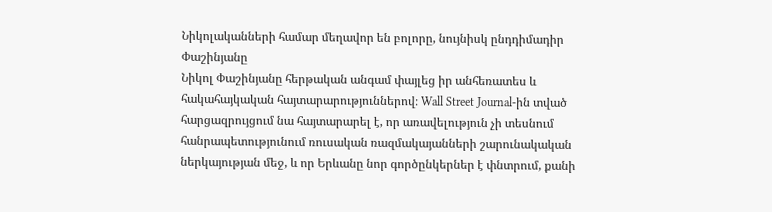Նիկոլականների համար մեղավոր են բոլորը, նույնիսկ ընդդիմադիր Փաշինյանը
Նիկոլ Փաշինյանը հերթական անգամ փայլեց իր անհեռատես և հակահայկական հայտարարություններով։ Wall Street Journal-ին տված հարցազրույցում նա հայտարարել է, որ առավելություն չի տեսնում հանրապետությունում ռուսական ռազմակայանների շարունակական ներկայության մեջ, և որ Երևանը նոր գործընկերներ է փնտրում, քանի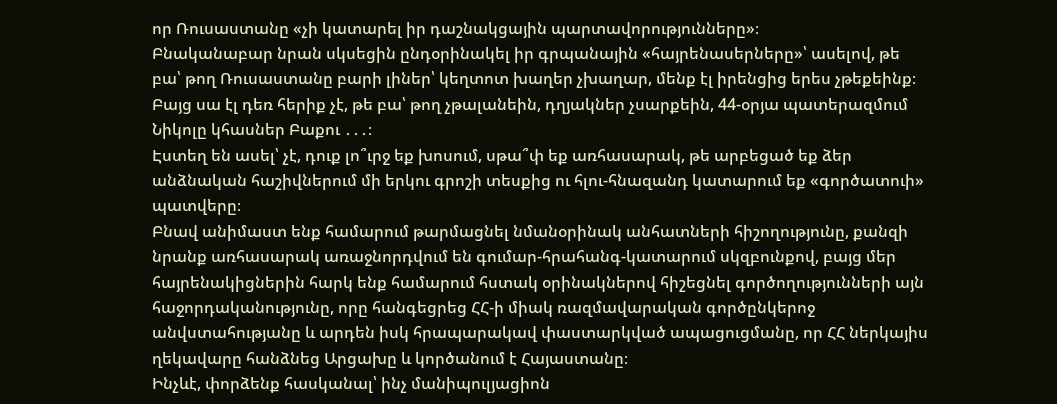որ Ռուսաստանը «չի կատարել իր դաշնակցային պարտավորությունները»։
Բնականաբար նրան սկսեցին ընդօրինակել իր գրպանային «հայրենասերները»՝ ասելով, թե բա՝ թող Ռուսաստանը բարի լիներ՝ կեղտոտ խաղեր չխաղար, մենք էլ իրենցից երես չթեքեինք։ Բայց սա էլ դեռ հերիք չէ, թե բա՝ թող չթալանեին, դղյակներ չսարքեին, 44-օրյա պատերազմում Նիկոլը կհասներ Բաքու ․․․։
Էստեղ են ասել՝ չէ, դուք լո՞ւրջ եք խոսում, սթա՞փ եք առհասարակ, թե արբեցած եք ձեր անձնական հաշիվներում մի երկու գրոշի տեսքից ու հլու-հնազանդ կատարում եք «գործատուի» պատվերը։
Բնավ անիմաստ ենք համարում թարմացնել նմանօրինակ անհատների հիշողությունը, քանզի նրանք առհասարակ առաջնորդվում են գումար-հրահանգ-կատարում սկզբունքով, բայց մեր հայրենակիցներին հարկ ենք համարում հստակ օրինակներով հիշեցնել գործողությունների այն հաջորդականությունը, որը հանգեցրեց ՀՀ-ի միակ ռազմավարական գործընկերոջ անվստահությանը և արդեն իսկ հրապարակավ փաստարկված ապացուցմանը, որ ՀՀ ներկայիս ղեկավարը հանձնեց Արցախը և կործանում է Հայաստանը։
Ինչևէ, փորձենք հասկանալ՝ ինչ մանիպուլյացիոն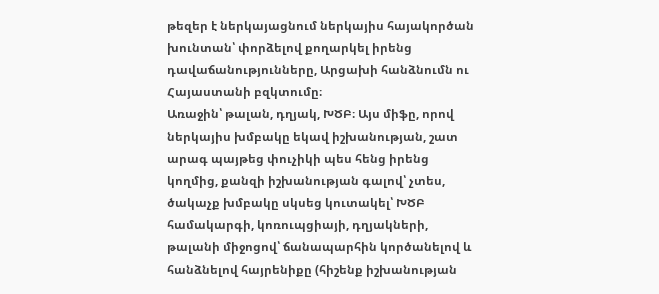թեզեր է ներկայացնում ներկայիս հայակործան խունտան՝ փորձելով քողարկել իրենց դավաճանությունները, Արցախի հանձնումն ու Հայաստանի բզկտումը։
Առաջին՝ թալան, դղյակ, ԽԾԲ։ Այս միֆը, որով ներկայիս խմբակը եկավ իշխանության, շատ արագ պայթեց փուչիկի պես հենց իրենց կողմից, քանզի իշխանության գալով՝ չտես, ծակաչք խմբակը սկսեց կուտակել՝ ԽԾԲ համակարգի, կոռուպցիայի, դղյակների, թալանի միջոցով՝ ճանապարհին կործանելով և հանձնելով հայրենիքը (հիշենք իշխանության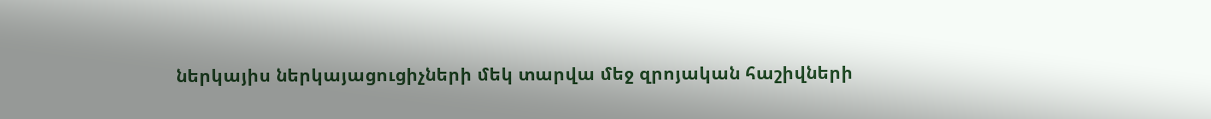ներկայիս ներկայացուցիչների մեկ տարվա մեջ զրոյական հաշիվների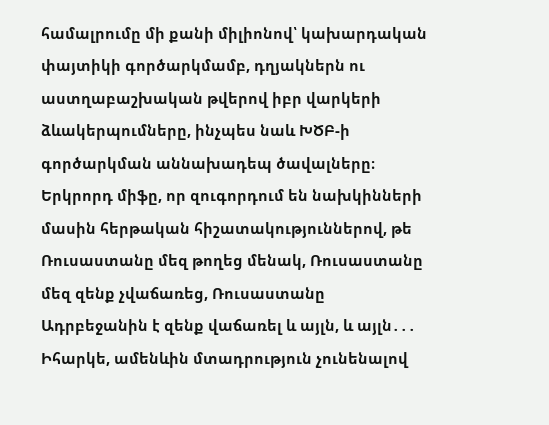համալրումը մի քանի միլիոնով՝ կախարդական փայտիկի գործարկմամբ, դղյակներն ու աստղաբաշխական թվերով իբր վարկերի ձևակերպումները, ինչպես նաև ԽԾԲ-ի գործարկման աննախադեպ ծավալները։
Երկրորդ միֆը, որ զուգորդում են նախկինների մասին հերթական հիշատակություններով, թե Ռուսաստանը մեզ թողեց մենակ, Ռուսաստանը մեզ զենք չվաճառեց, Ռուսաստանը Ադրբեջանին է զենք վաճառել և այլն, և այլն․․․
Իհարկե, ամենևին մտադրություն չունենալով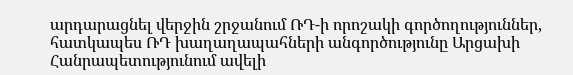արդարացնել վերջին շրջանում ՌԴ-ի որոշակի գործողություններ, հատկապես ՌԴ խաղաղապահների անգործությունը Արցախի Հանրապետությունում ավելի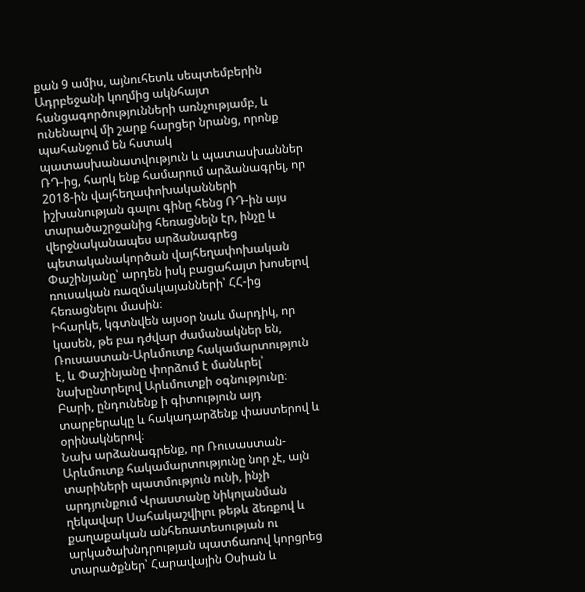քան 9 ամիս, այնուհետև սեպտեմբերին Ադրբեջանի կողմից ակնհայտ հանցագործությունների առնչությամբ, և ունենալով մի շարք հարցեր նրանց, որոնք պահանջում են հստակ պատասխանատվություն և պատասխաններ ՌԴ-ից, հարկ ենք համարում արձանագրել, որ 2018-ին վայհեղափոխականների իշխանության գալու գինը հենց ՌԴ-ին այս տարածաշրջանից հեռացնելն էր, ինչը և վերջնականապես արձանագրեց պետականակործան վայհեղափոխական Փաշինյանը՝ արդեն իսկ բացահայտ խոսելով ռուսական ռազմակայանների՝ ՀՀ-ից հեռացնելու մասին։
Իհարկե, կգտնվեն այսօր նաև մարդիկ, որ կասեն, թե բա դժվար ժամանակներ են, Ռուսաստան-Արևմուտք հակամարտություն է, և Փաշինյանը փորձում է մանևրել՝ նախընտրելով Արևմուտքի օգնությունը։ Բարի, ընդունենք ի գիտություն այդ տարբերակը և հակադարձենք փաստերով և օրինակներով։
Նախ արձանագրենք, որ Ռուսաստան-Արևմուտք հակամարտությունը նոր չէ, այն տարիների պատմություն ունի, ինչի արդյունքում Վրաստանը նիկոլանման ղեկավար Սահակաշվիլու թեթև ձեռքով և քաղաքական անհեռատեսության ու արկածախնդրության պատճառով կորցրեց տարածքներ՝ Հարավային Օսիան և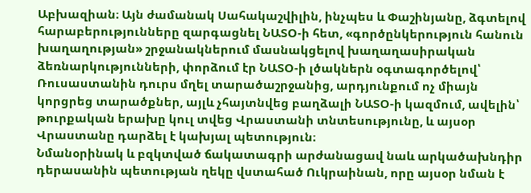Աբխազիան։ Այն ժամանակ Սահակաշվիլին, ինչպես և Փաշինյանը, ձգտելով հարաբերությունները զարգացնել ՆԱՏՕ-ի հետ, «գործընկերություն հանուն խաղաղության» շրջանակներում մասնակցելով խաղաղասիրական ձեռնարկությունների, փորձում էր ՆԱՏՕ-ի լծակներն օգտագործելով՝ Ռուսաստանին դուրս մղել տարածաշրջանից, արդյունքում ոչ միայն կորցրեց տարածքներ, այլև չհայտնվեց բաղձալի ՆԱՏՕ-ի կազմում, ավելին՝ թուրքական երախը կուլ տվեց Վրաստանի տնտեսությունը, և այսօր Վրաստանը դարձել է կախյալ պետություն։
Նմանօրինակ և բզկտված ճակատագրի արժանացավ նաև արկածախնդիր դերասանին պետության ղեկը վստահած Ուկրաինան, որը այսօր նման է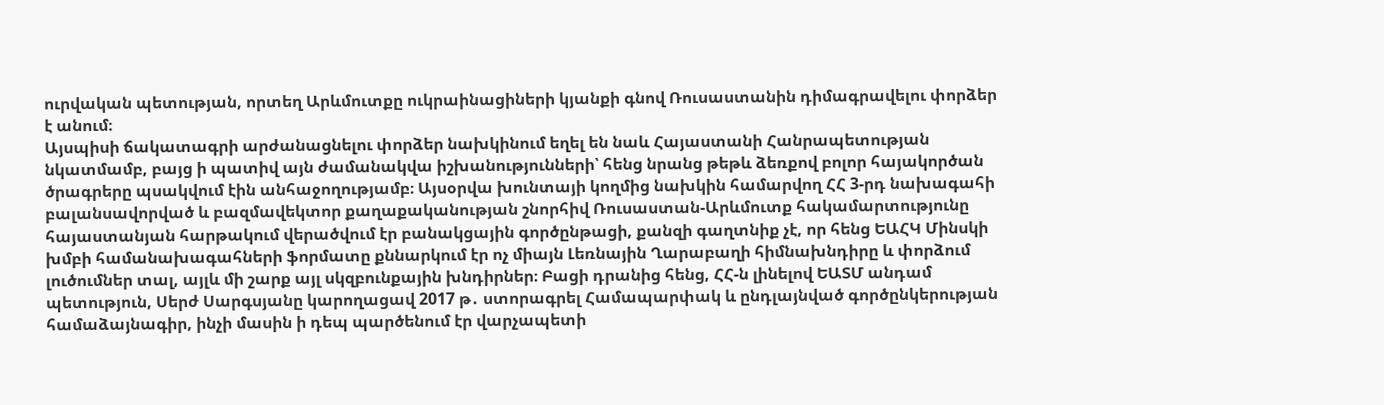ուրվական պետության, որտեղ Արևմուտքը ուկրաինացիների կյանքի գնով Ռուսաստանին դիմագրավելու փորձեր է անում։
Այսպիսի ճակատագրի արժանացնելու փորձեր նախկինում եղել են նաև Հայաստանի Հանրապետության նկատմամբ, բայց ի պատիվ այն ժամանակվա իշխանությունների՝ հենց նրանց թեթև ձեռքով բոլոր հայակործան ծրագրերը պսակվում էին անհաջողությամբ։ Այսօրվա խունտայի կողմից նախկին համարվող ՀՀ 3-րդ նախագահի բալանսավորված և բազմավեկտոր քաղաքականության շնորհիվ Ռուսաստան-Արևմուտք հակամարտությունը հայաստանյան հարթակում վերածվում էր բանակցային գործընթացի, քանզի գաղտնիք չէ, որ հենց ԵԱՀԿ Մինսկի խմբի համանախագահների ֆորմատը քննարկում էր ոչ միայն Լեռնային Ղարաբաղի հիմնախնդիրը և փորձում լուծումներ տալ, այլև մի շարք այլ սկզբունքային խնդիրներ։ Բացի դրանից հենց, ՀՀ-ն լինելով ԵԱՏՄ անդամ պետություն, Սերժ Սարգսյանը կարողացավ 2017 թ․ ստորագրել Համապարփակ և ընդլայնված գործընկերության համաձայնագիր, ինչի մասին ի դեպ պարծենում էր վարչապետի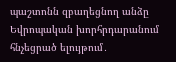պաշտոնն զբաղեցնող անձը Եվրոպական խորհրդարանում հնչեցրած ելույթում․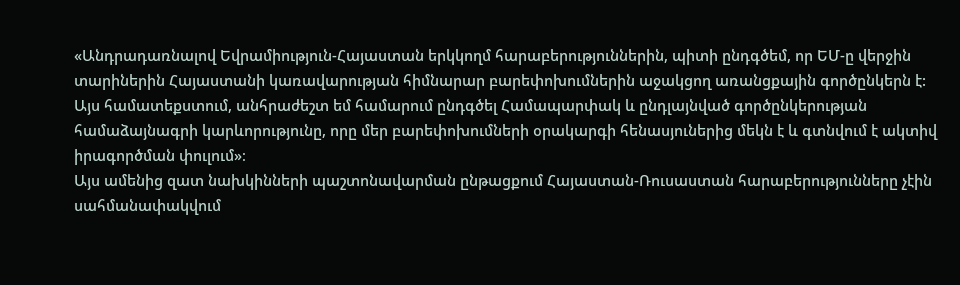«Անդրադառնալով Եվրամիություն-Հայաստան երկկողմ հարաբերություններին, պիտի ընդգծեմ, որ ԵՄ-ը վերջին տարիներին Հայաստանի կառավարության հիմնարար բարեփոխումներին աջակցող առանցքային գործընկերն է: Այս համատեքստում, անհրաժեշտ եմ համարում ընդգծել Համապարփակ և ընդլայնված գործընկերության համաձայնագրի կարևորությունը, որը մեր բարեփոխումների օրակարգի հենասյուներից մեկն է և գտնվում է ակտիվ իրագործման փուլում»։
Այս ամենից զատ նախկինների պաշտոնավարման ընթացքում Հայաստան-Ռուսաստան հարաբերությունները չէին սահմանափակվում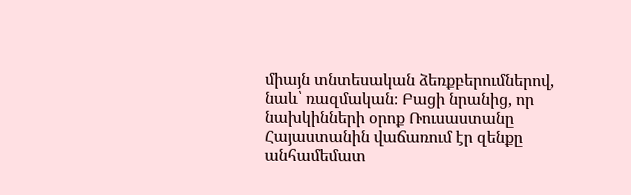միայն տնտեսական ձեռքբերումներով, նաև՝ ռազմական։ Բացի նրանից, որ նախկինների օրոք Ռուսաստանը Հայաստանին վաճառում էր զենքը անհամեմատ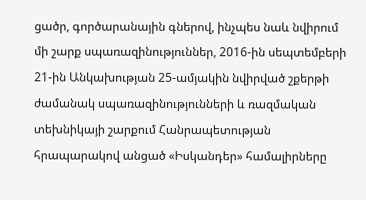ցածր, գործարանային գներով, ինչպես նաև նվիրում մի շարք սպառազինություններ, 2016-ին սեպտեմբերի 21-ին Անկախության 25-ամյակին նվիրված շքերթի ժամանակ սպառազինությունների և ռազմական տեխնիկայի շարքում Հանրապետության հրապարակով անցած «Իսկանդեր» համալիրները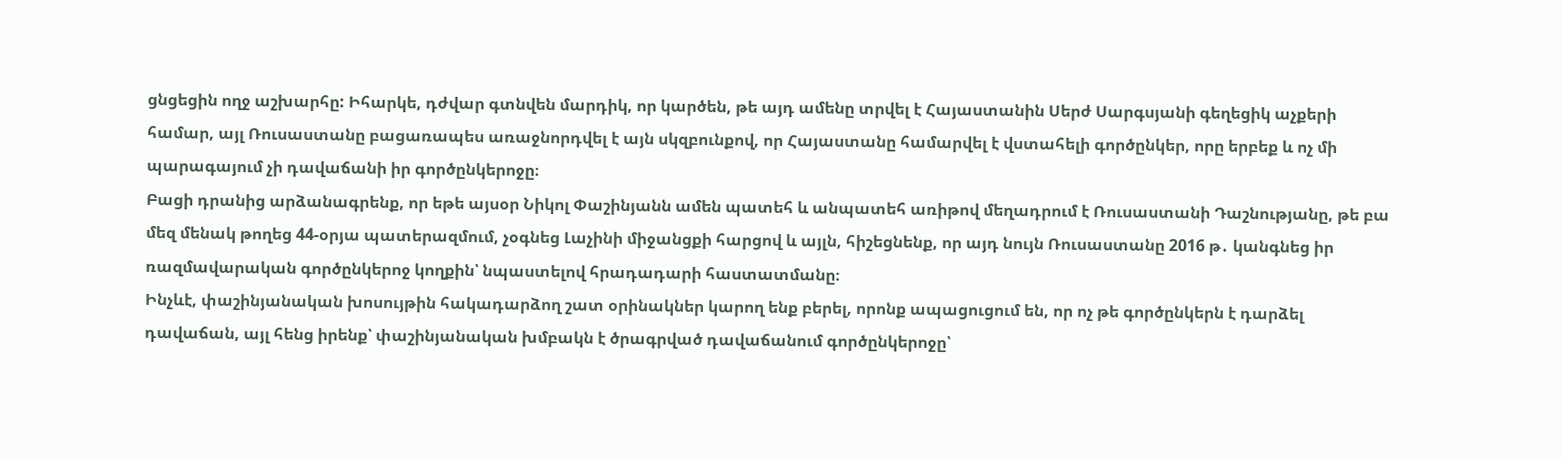ցնցեցին ողջ աշխարհը: Իհարկե, դժվար գտնվեն մարդիկ, որ կարծեն, թե այդ ամենը տրվել է Հայաստանին Սերժ Սարգսյանի գեղեցիկ աչքերի համար, այլ Ռուսաստանը բացառապես առաջնորդվել է այն սկզբունքով, որ Հայաստանը համարվել է վստահելի գործընկեր, որը երբեք և ոչ մի պարագայում չի դավաճանի իր գործընկերոջը։
Բացի դրանից արձանագրենք, որ եթե այսօր Նիկոլ Փաշինյանն ամեն պատեհ և անպատեհ առիթով մեղադրում է Ռուսաստանի Դաշնությանը, թե բա մեզ մենակ թողեց 44-օրյա պատերազմում, չօգնեց Լաչինի միջանցքի հարցով և այլն, հիշեցնենք, որ այդ նույն Ռուսաստանը 2016 թ․ կանգնեց իր ռազմավարական գործընկերոջ կողքին՝ նպաստելով հրադադարի հաստատմանը։
Ինչևէ, փաշինյանական խոսույթին հակադարձող շատ օրինակներ կարող ենք բերել, որոնք ապացուցում են, որ ոչ թե գործընկերն է դարձել դավաճան, այլ հենց իրենք՝ փաշինյանական խմբակն է ծրագրված դավաճանում գործընկերոջը՝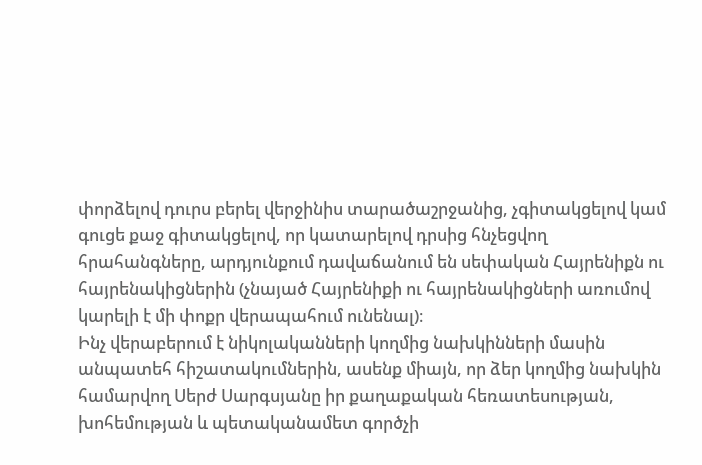փորձելով դուրս բերել վերջինիս տարածաշրջանից, չգիտակցելով կամ գուցե քաջ գիտակցելով, որ կատարելով դրսից հնչեցվող հրահանգները, արդյունքում դավաճանում են սեփական Հայրենիքն ու հայրենակիցներին (չնայած Հայրենիքի ու հայրենակիցների առումով կարելի է մի փոքր վերապահում ունենալ)։
Ինչ վերաբերում է նիկոլականների կողմից նախկինների մասին անպատեհ հիշատակումներին, ասենք միայն, որ ձեր կողմից նախկին համարվող Սերժ Սարգսյանը իր քաղաքական հեռատեսության, խոհեմության և պետականամետ գործչի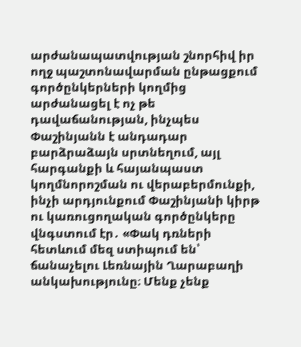արժանապատվության շնորհիվ իր ողջ պաշտոնավարման ընթացքում գործընկերների կողմից արժանացել է ոչ թե դավաճանության, ինչպես Փաշինյանն է անդադար բարձրաձայն սրտնեղում, այլ հարգանքի և հայանպաստ կողմնորոշման ու վերաբերմունքի, ինչի արդյունքում Փաշինյանի կիրթ ու կառուցողական գործընկերը վնգստում էր․ «Փակ դռների հետևում մեզ ստիպում են՝ ճանաչելու Լեռնային Ղարաբաղի անկախությունը։ Մենք չենք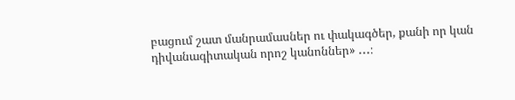բացում շատ մանրամասներ ու փակագծեր, քանի որ կան դիվանագիտական որոշ կանոններ» ․․․։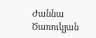Ժաննա Ծառուկյան